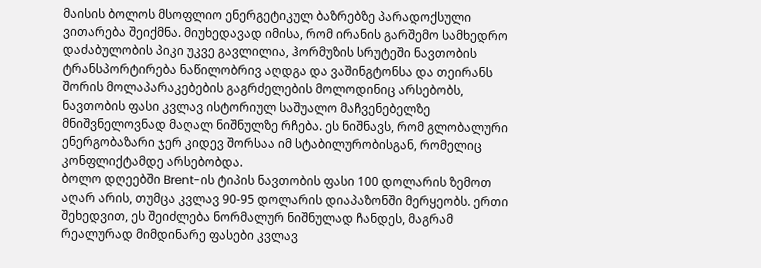მაისის ბოლოს მსოფლიო ენერგეტიკულ ბაზრებზე პარადოქსული ვითარება შეიქმნა. მიუხედავად იმისა, რომ ირანის გარშემო სამხედრო დაძაბულობის პიკი უკვე გავლილია, ჰორმუზის სრუტეში ნავთობის ტრანსპორტირება ნაწილობრივ აღდგა და ვაშინგტონსა და თეირანს შორის მოლაპარაკებების გაგრძელების მოლოდინიც არსებობს, ნავთობის ფასი კვლავ ისტორიულ საშუალო მაჩვენებელზე მნიშვნელოვნად მაღალ ნიშნულზე რჩება. ეს ნიშნავს, რომ გლობალური ენერგობაზარი ჯერ კიდევ შორსაა იმ სტაბილურობისგან, რომელიც კონფლიქტამდე არსებობდა.
ბოლო დღეებში Brent-ის ტიპის ნავთობის ფასი 100 დოლარის ზემოთ აღარ არის, თუმცა კვლავ 90-95 დოლარის დიაპაზონში მერყეობს. ერთი შეხედვით, ეს შეიძლება ნორმალურ ნიშნულად ჩანდეს, მაგრამ რეალურად მიმდინარე ფასები კვლავ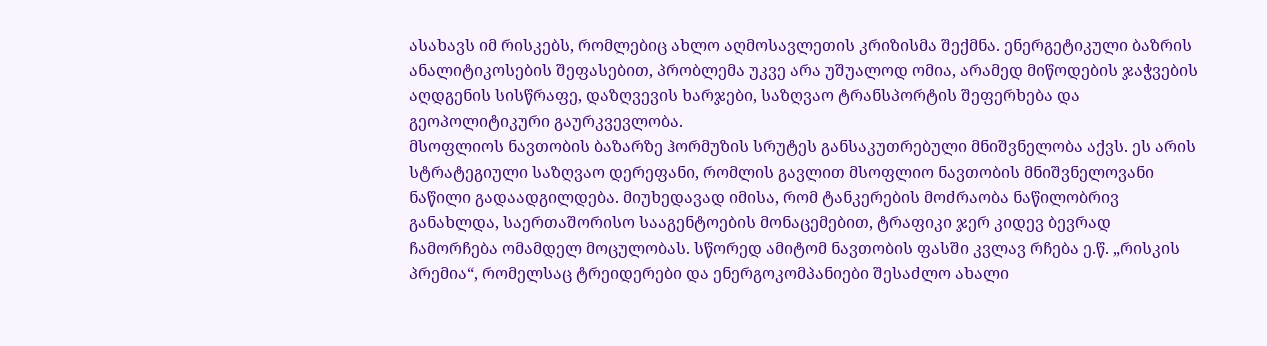ასახავს იმ რისკებს, რომლებიც ახლო აღმოსავლეთის კრიზისმა შექმნა. ენერგეტიკული ბაზრის ანალიტიკოსების შეფასებით, პრობლემა უკვე არა უშუალოდ ომია, არამედ მიწოდების ჯაჭვების აღდგენის სისწრაფე, დაზღვევის ხარჯები, საზღვაო ტრანსპორტის შეფერხება და გეოპოლიტიკური გაურკვევლობა.
მსოფლიოს ნავთობის ბაზარზე ჰორმუზის სრუტეს განსაკუთრებული მნიშვნელობა აქვს. ეს არის სტრატეგიული საზღვაო დერეფანი, რომლის გავლით მსოფლიო ნავთობის მნიშვნელოვანი ნაწილი გადაადგილდება. მიუხედავად იმისა, რომ ტანკერების მოძრაობა ნაწილობრივ განახლდა, საერთაშორისო სააგენტოების მონაცემებით, ტრაფიკი ჯერ კიდევ ბევრად ჩამორჩება ომამდელ მოცულობას. სწორედ ამიტომ ნავთობის ფასში კვლავ რჩება ე.წ. „რისკის პრემია“, რომელსაც ტრეიდერები და ენერგოკომპანიები შესაძლო ახალი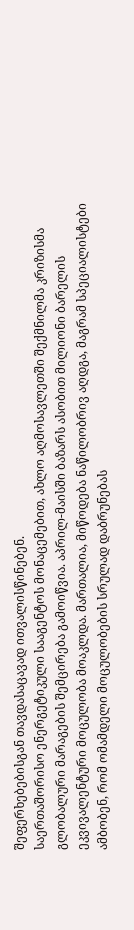შეფერხებებისგან თავდასაცავად ითვალისწინებენ.
საერთაშორისო ენერგეტიკული სააგენტოს მონაცემებით, ახლო აღმოსავლეთში შექმნილმა კრიზისმა გლობალური მარაგების შემცირება გამოიწვია. აპრილ-მაისში ბაზარს ასობით მილიონი ბარელის ეკვივალენტური მოცულობა მოაკლდა. მართალია, მიწოდება ნაწილობრივ აღდგა, მაგრამ სპეციალისტები ამბობენ, რომ ომამდელი მოცულობების სრულად დაბრუნებას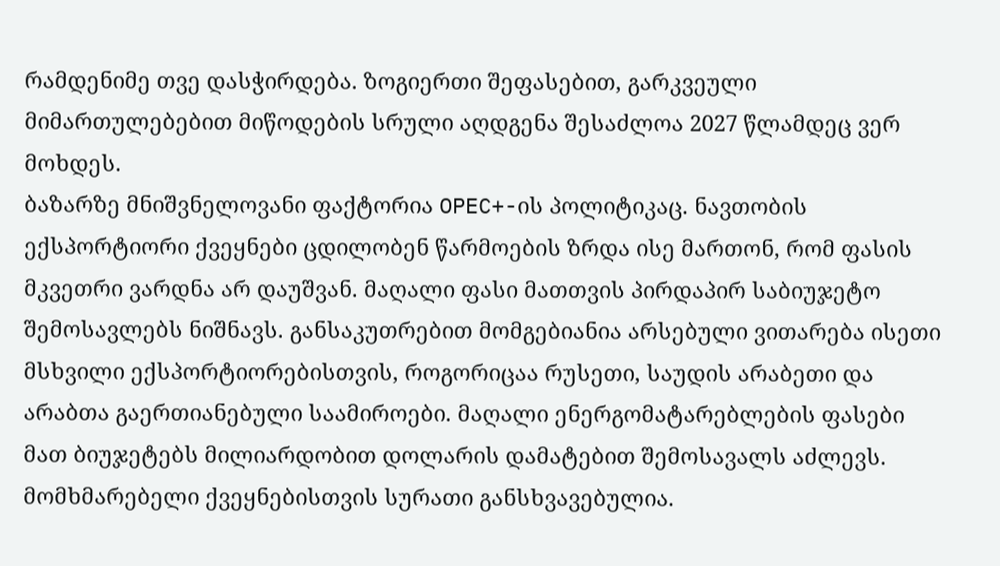რამდენიმე თვე დასჭირდება. ზოგიერთი შეფასებით, გარკვეული მიმართულებებით მიწოდების სრული აღდგენა შესაძლოა 2027 წლამდეც ვერ მოხდეს.
ბაზარზე მნიშვნელოვანი ფაქტორია OPEC+-ის პოლიტიკაც. ნავთობის ექსპორტიორი ქვეყნები ცდილობენ წარმოების ზრდა ისე მართონ, რომ ფასის მკვეთრი ვარდნა არ დაუშვან. მაღალი ფასი მათთვის პირდაპირ საბიუჯეტო შემოსავლებს ნიშნავს. განსაკუთრებით მომგებიანია არსებული ვითარება ისეთი მსხვილი ექსპორტიორებისთვის, როგორიცაა რუსეთი, საუდის არაბეთი და არაბთა გაერთიანებული საამიროები. მაღალი ენერგომატარებლების ფასები მათ ბიუჯეტებს მილიარდობით დოლარის დამატებით შემოსავალს აძლევს.
მომხმარებელი ქვეყნებისთვის სურათი განსხვავებულია.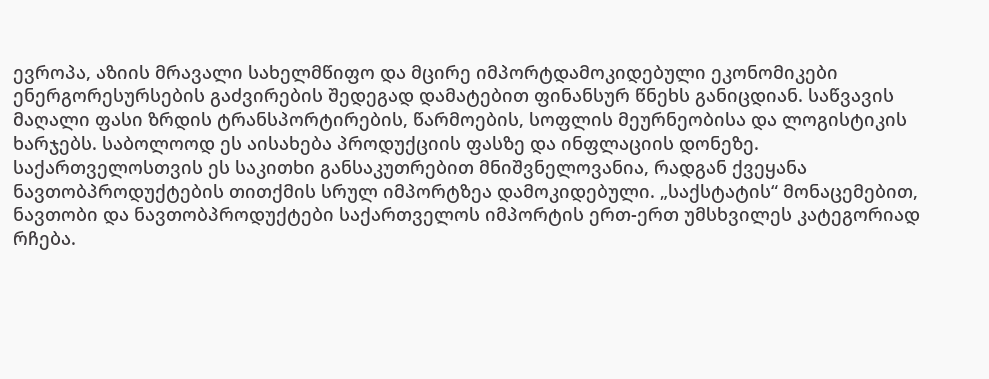ევროპა, აზიის მრავალი სახელმწიფო და მცირე იმპორტდამოკიდებული ეკონომიკები ენერგორესურსების გაძვირების შედეგად დამატებით ფინანსურ წნეხს განიცდიან. საწვავის მაღალი ფასი ზრდის ტრანსპორტირების, წარმოების, სოფლის მეურნეობისა და ლოგისტიკის ხარჯებს. საბოლოოდ ეს აისახება პროდუქციის ფასზე და ინფლაციის დონეზე.
საქართველოსთვის ეს საკითხი განსაკუთრებით მნიშვნელოვანია, რადგან ქვეყანა ნავთობპროდუქტების თითქმის სრულ იმპორტზეა დამოკიდებული. „საქსტატის“ მონაცემებით, ნავთობი და ნავთობპროდუქტები საქართველოს იმპორტის ერთ-ერთ უმსხვილეს კატეგორიად რჩება.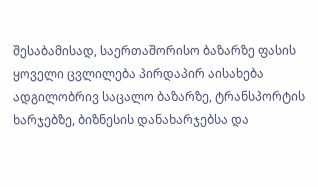შესაბამისად, საერთაშორისო ბაზარზე ფასის ყოველი ცვლილება პირდაპირ აისახება ადგილობრივ საცალო ბაზარზე, ტრანსპორტის ხარჯებზე, ბიზნესის დანახარჯებსა და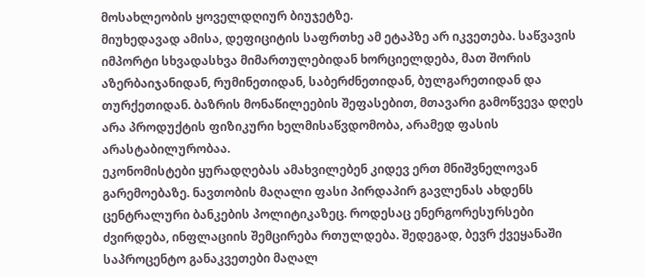მოსახლეობის ყოველდღიურ ბიუჯეტზე.
მიუხედავად ამისა, დეფიციტის საფრთხე ამ ეტაპზე არ იკვეთება. საწვავის იმპორტი სხვადასხვა მიმართულებიდან ხორციელდება, მათ შორის აზერბაიჯანიდან, რუმინეთიდან, საბერძნეთიდან, ბულგარეთიდან და თურქეთიდან. ბაზრის მონაწილეების შეფასებით, მთავარი გამოწვევა დღეს არა პროდუქტის ფიზიკური ხელმისაწვდომობა, არამედ ფასის არასტაბილურობაა.
ეკონომისტები ყურადღებას ამახვილებენ კიდევ ერთ მნიშვნელოვან გარემოებაზე. ნავთობის მაღალი ფასი პირდაპირ გავლენას ახდენს ცენტრალური ბანკების პოლიტიკაზეც. როდესაც ენერგორესურსები ძვირდება, ინფლაციის შემცირება რთულდება. შედეგად, ბევრ ქვეყანაში საპროცენტო განაკვეთები მაღალ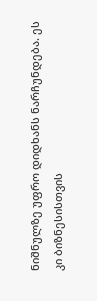ნიშნულზე უფრო დიდხანს ნარჩუნდება. ეს კი ბიზნესისთვის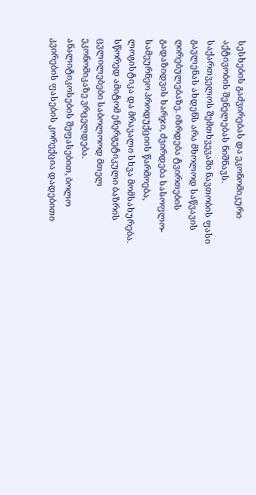სესხების გაძვირებას და ეკონომიკური აქტივობის შენელებას ნიშნავს.
საქართველოს შემთხვევაში ნავთობის ფასი გავლენას ახდენს არა მხოლოდ საწვავის ღირებულებაზე. იზრდება ტვირთების გადაზიდვის ხარჯი, ძვირდება სასოფლო-სამეურნეო პროდუქციის წარმოება, ლოგისტიკა და მრავალი სხვა მომსახურება. სწორედ ამიტომ ენერგეტიკული ბაზრის ცვლილებები საბოლოოდ მთელ ეკონომიკაზე ვრცელდება.
ანალიტიკოსების შეფასებით, ბოლო კვირების ფასების კორექცია დადებითი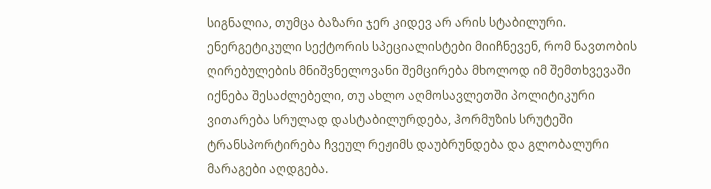სიგნალია, თუმცა ბაზარი ჯერ კიდევ არ არის სტაბილური. ენერგეტიკული სექტორის სპეციალისტები მიიჩნევენ, რომ ნავთობის ღირებულების მნიშვნელოვანი შემცირება მხოლოდ იმ შემთხვევაში იქნება შესაძლებელი, თუ ახლო აღმოსავლეთში პოლიტიკური ვითარება სრულად დასტაბილურდება, ჰორმუზის სრუტეში ტრანსპორტირება ჩვეულ რეჟიმს დაუბრუნდება და გლობალური მარაგები აღდგება.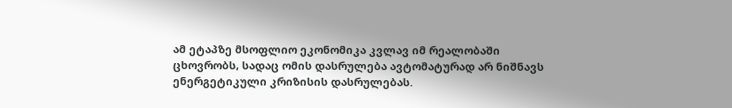ამ ეტაპზე მსოფლიო ეკონომიკა კვლავ იმ რეალობაში ცხოვრობს, სადაც ომის დასრულება ავტომატურად არ ნიშნავს ენერგეტიკული კრიზისის დასრულებას.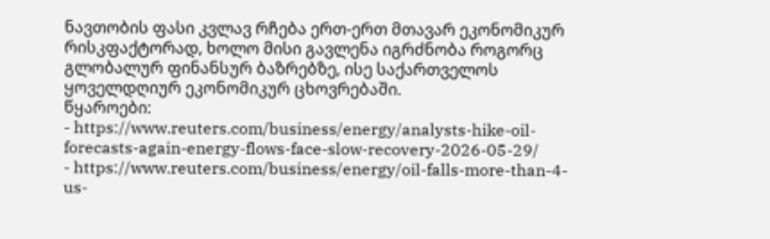ნავთობის ფასი კვლავ რჩება ერთ-ერთ მთავარ ეკონომიკურ რისკფაქტორად, ხოლო მისი გავლენა იგრძნობა როგორც გლობალურ ფინანსურ ბაზრებზე, ისე საქართველოს ყოველდღიურ ეკონომიკურ ცხოვრებაში.
წყაროები:
- https://www.reuters.com/business/energy/analysts-hike-oil-forecasts-again-energy-flows-face-slow-recovery-2026-05-29/
- https://www.reuters.com/business/energy/oil-falls-more-than-4-us-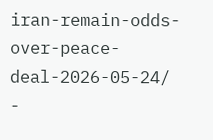iran-remain-odds-over-peace-deal-2026-05-24/
-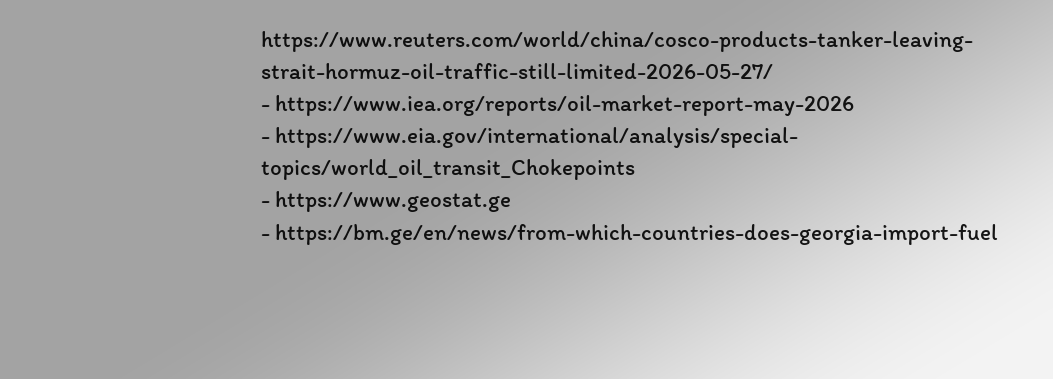https://www.reuters.com/world/china/cosco-products-tanker-leaving-strait-hormuz-oil-traffic-still-limited-2026-05-27/
- https://www.iea.org/reports/oil-market-report-may-2026
- https://www.eia.gov/international/analysis/special-topics/world_oil_transit_Chokepoints
- https://www.geostat.ge
- https://bm.ge/en/news/from-which-countries-does-georgia-import-fuel